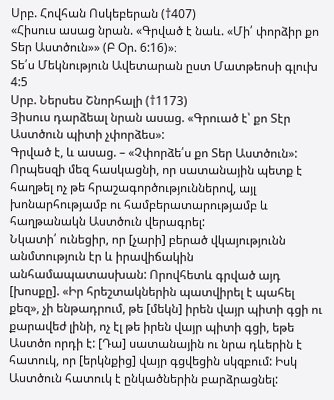Սրբ. Հովհան Ոսկեբերան (†407)
«Հիսուս ասաց նրան. «Գրված է նաև. «Մի՛ փորձիր քո Տեր Աստծուն»» (Բ Օր. 6:16)»։
Տե՛ս Մեկնություն Ավետարան ըստ Մատթեոսի գլուխ 4:5
Սրբ. Ներսես Շնորհալի (†1173)
Յիսուս դարձեալ նրան ասաց. «Գրուած է՝ քո Տէր Աստծուն պիտի չփորձես»:
Գրված է, և ասաց. – «Չփորձե՛ս քո Տեր Աստծուն»:
Որպեսզի մեզ հասկացնի, որ սատանային պետք է հաղթել ոչ թե հրաշագործություններով, այլ խոնարհությամբ ու համբերատարությամբ և հաղթանակն Աստծուն վերագրել:
Նկատի՛ ունեցիր, որ [չարի] բերած վկայությունն անմտություն էր և իրավիճակին անհամապատասխան: Որովհետև գրված այդ [խոսքը]. «Իր հրեշտակներին պատվիրել է պահել քեզ», չի ենթադրում, թե [մեկն] իրեն վայր պիտի գցի ու քարավեժ լինի, ոչ էլ թե իրեն վայր պիտի գցի, եթե Աստծո որդի է: [Դա] սատանային ու նրա դևերին է հատուկ, որ [երկնքից] վայր գցվեցին սկզբում: Իսկ Աստծուն հատուկ է ընկածներին բարձրացնել: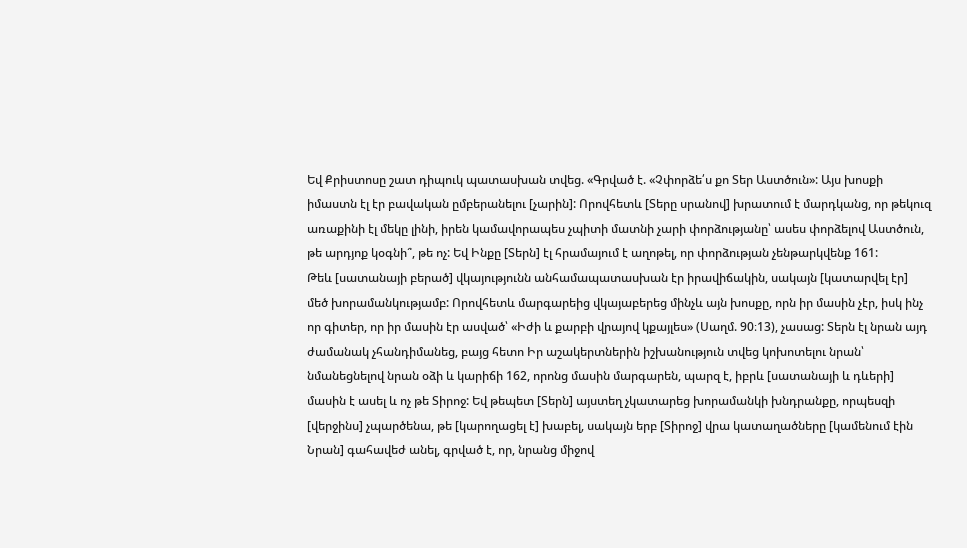Եվ Քրիստոսը շատ դիպուկ պատասխան տվեց. «Գրված է. «Չփորձե՛ս քո Տեր Աստծուն»: Այս խոսքի իմաստն էլ էր բավական ըմբերանելու [չարին]: Որովհետև [Տերը սրանով] խրատում է մարդկանց, որ թեկուզ առաքինի էլ մեկը լինի, իրեն կամավորապես չպիտի մատնի չարի փորձությանը՝ ասես փորձելով Աստծուն, թե արդյոք կօգնի՞, թե ոչ: Եվ Ինքը [Տերն] էլ հրամայում է աղոթել, որ փորձության չենթարկվենք 161:
Թեև [սատանայի բերած] վկայությունն անհամապատասխան էր իրավիճակին, սակայն [կատարվել էր] մեծ խորամանկությամբ: Որովհետև մարգարեից վկայաբերեց մինչև այն խոսքը, որն իր մասին չէր, իսկ ինչ որ գիտեր, որ իր մասին էր ասված՝ «Իժի և քարբի վրայով կքայլես» (Սաղմ. 90։13), չասաց: Տերն էլ նրան այդ ժամանակ չհանդիմանեց, բայց հետո Իր աշակերտներին իշխանություն տվեց կոխոտելու նրան՝ նմանեցնելով նրան օձի և կարիճի 162, որոնց մասին մարգարեն, պարզ է, իբրև [սատանայի և դևերի] մասին է ասել և ոչ թե Տիրոջ: Եվ թեպետ [Տերն] այստեղ չկատարեց խորամանկի խնդրանքը, որպեսզի [վերջինս] չպարծենա, թե [կարողացել է] խաբել, սակայն երբ [Տիրոջ] վրա կատաղածները [կամենում էին Նրան] գահավեժ անել, գրված է, որ, նրանց միջով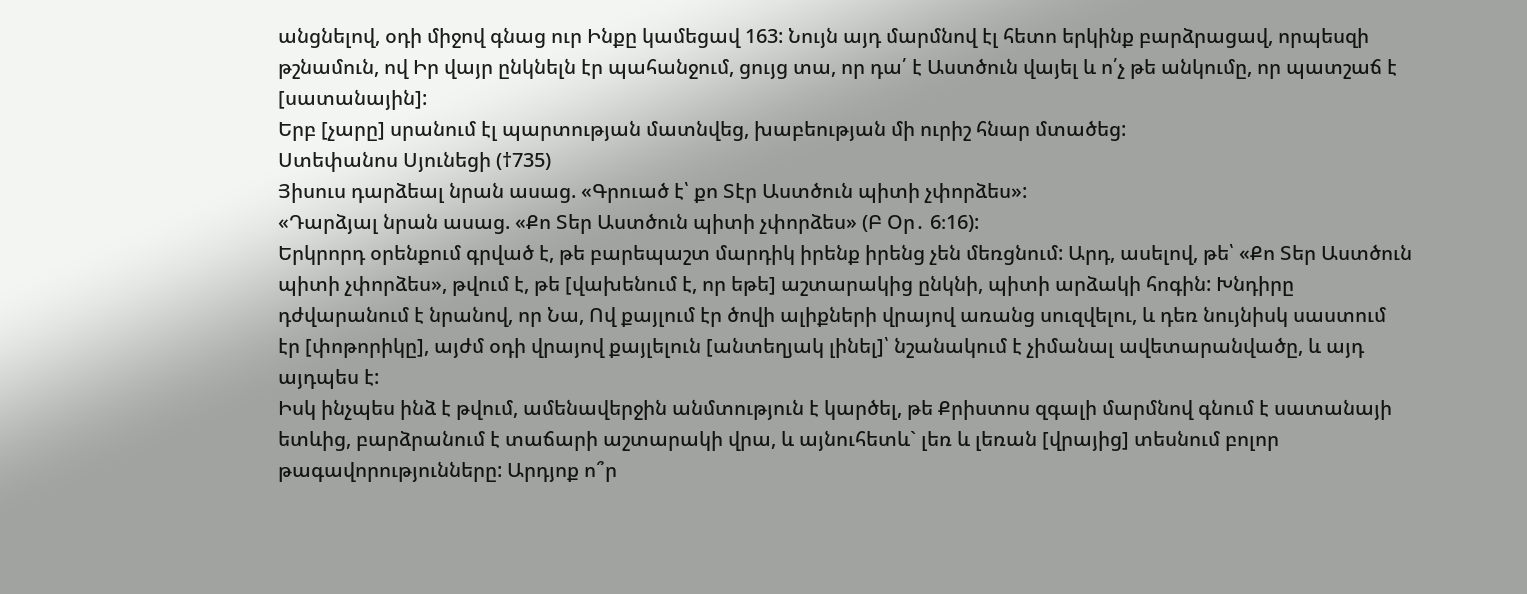անցնելով, օդի միջով գնաց ուր Ինքը կամեցավ 163: Նույն այդ մարմնով էլ հետո երկինք բարձրացավ, որպեսզի թշնամուն, ով Իր վայր ընկնելն էր պահանջում, ցույց տա, որ դա՛ է Աստծուն վայել և ո՛չ թե անկումը, որ պատշաճ է [սատանային]:
Երբ [չարը] սրանում էլ պարտության մատնվեց, խաբեության մի ուրիշ հնար մտածեց:
Ստեփանոս Սյունեցի (†735)
Յիսուս դարձեալ նրան ասաց. «Գրուած է՝ քո Տէր Աստծուն պիտի չփորձես»:
«Դարձյալ նրան ասաց. «Քո Տեր Աստծուն պիտի չփորձես» (Բ Օր․ 6։16):
Երկրորդ օրենքում գրված է, թե բարեպաշտ մարդիկ իրենք իրենց չեն մեռցնում: Արդ, ասելով, թե՝ «Քո Տեր Աստծուն պիտի չփորձես», թվում է, թե [վախենում է, որ եթե] աշտարակից ընկնի, պիտի արձակի հոգին: Խնդիրը դժվարանում է նրանով, որ Նա, Ով քայլում էր ծովի ալիքների վրայով առանց սուզվելու, և դեռ նույնիսկ սաստում էր [փոթորիկը], այժմ օդի վրայով քայլելուն [անտեղյակ լինել]՝ նշանակում է չիմանալ ավետարանվածը, և այդ այդպես է:
Իսկ ինչպես ինձ է թվում, ամենավերջին անմտություն է կարծել, թե Քրիստոս զգալի մարմնով գնում է սատանայի ետևից, բարձրանում է տաճարի աշտարակի վրա, և այնուհետև` լեռ և լեռան [վրայից] տեսնում բոլոր թագավորությունները: Արդյոք ո՞ր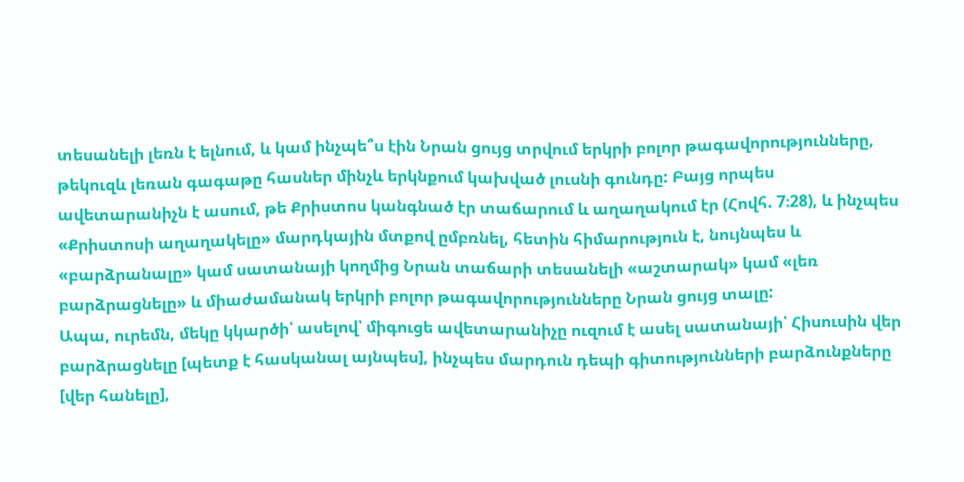տեսանելի լեռն է ելնում, և կամ ինչպե՞ս էին Նրան ցույց տրվում երկրի բոլոր թագավորությունները, թեկուզև լեռան գագաթը հասներ մինչև երկնքում կախված լուսնի գունդը: Բայց որպես ավետարանիչն է ասում, թե Քրիստոս կանգնած էր տաճարում և աղաղակում էր (Հովհ. 7։28), և ինչպես «Քրիստոսի աղաղակելը» մարդկային մտքով ըմբռնել, հետին հիմարություն է, նույնպես և «բարձրանալը» կամ սատանայի կողմից Նրան տաճարի տեսանելի «աշտարակ» կամ «լեռ բարձրացնելը» և միաժամանակ երկրի բոլոր թագավորությունները Նրան ցույց տալը:
Ապա, ուրեմն, մեկը կկարծի՝ ասելով՝ միգուցե ավետարանիչը ուզում է ասել սատանայի՝ Հիսուսին վեր բարձրացնելը [պետք է հասկանալ այնպես], ինչպես մարդուն դեպի գիտությունների բարձունքները [վեր հանելը],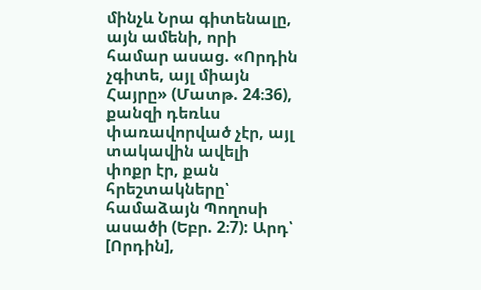մինչև Նրա գիտենալը, այն ամենի, որի համար ասաց. «Որդին չգիտե, այլ միայն Հայրը» (Մատթ. 24։36), քանզի դեռևս փառավորված չէր, այլ տակավին ավելի փոքր էր, քան հրեշտակները՝ համաձայն Պողոսի ասածի (Եբր. 2։7): Արդ՝ [Որդին],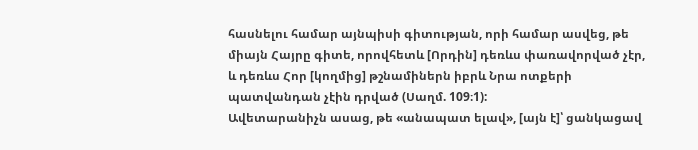հասնելու համար այնպիսի գիտության, որի համար ասվեց, թե միայն Հայրը գիտե, որովհետև [Որդին] դեռևս փառավորված չէր, և դեռևս Հոր [կողմից] թշնամիներն իբրև Նրա ոտքերի պատվանդան չէին դրված (Սաղմ. 109։1):
Ավետարանիչն ասաց, թե «անապատ ելավ», [այն է]՝ ցանկացավ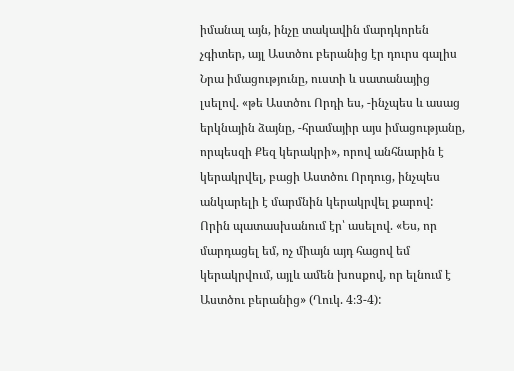իմանալ այն, ինչը տակավին մարդկորեն չգիտեր, այլ Աստծու բերանից էր դուրս գալիս Նրա իմացությունը, ուստի և սատանայից լսելով. «թե Աստծու Որդի ես, -ինչպես և ասաց երկնային ձայնը, -հրամայիր այս իմացությանը, որպեսզի Քեզ կերակրի», որով անհնարին է կերակրվել, բացի Աստծու Որդուց, ինչպես անկարելի է մարմնին կերակրվել քարով: Որին պատասխանում էր՝ ասելով. «Ես, որ մարդացել եմ, ոչ միայն այդ հացով եմ կերակրվում, այլև ամեն խոսքով, որ ելնում է Աստծու բերանից» (Ղուկ. 4։3-4):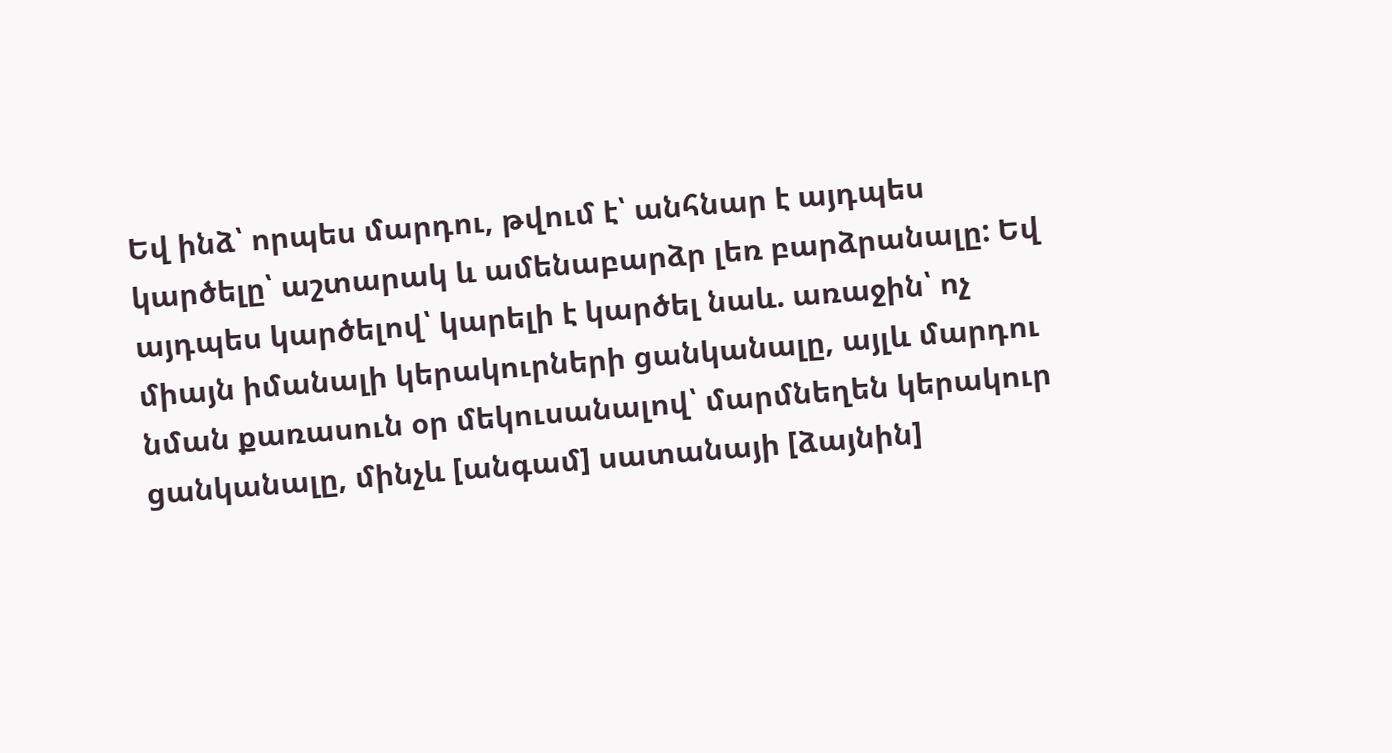Եվ ինձ՝ որպես մարդու, թվում է՝ անհնար է այդպես կարծելը՝ աշտարակ և ամենաբարձր լեռ բարձրանալը: Եվ այդպես կարծելով՝ կարելի է կարծել նաև. առաջին՝ ոչ միայն իմանալի կերակուրների ցանկանալը, այլև մարդու նման քառասուն օր մեկուսանալով՝ մարմնեղեն կերակուր ցանկանալը, մինչև [անգամ] սատանայի [ձայնին]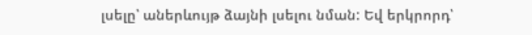լսելը՝ աներևույթ ձայնի լսելու նման: Եվ երկրորդ՝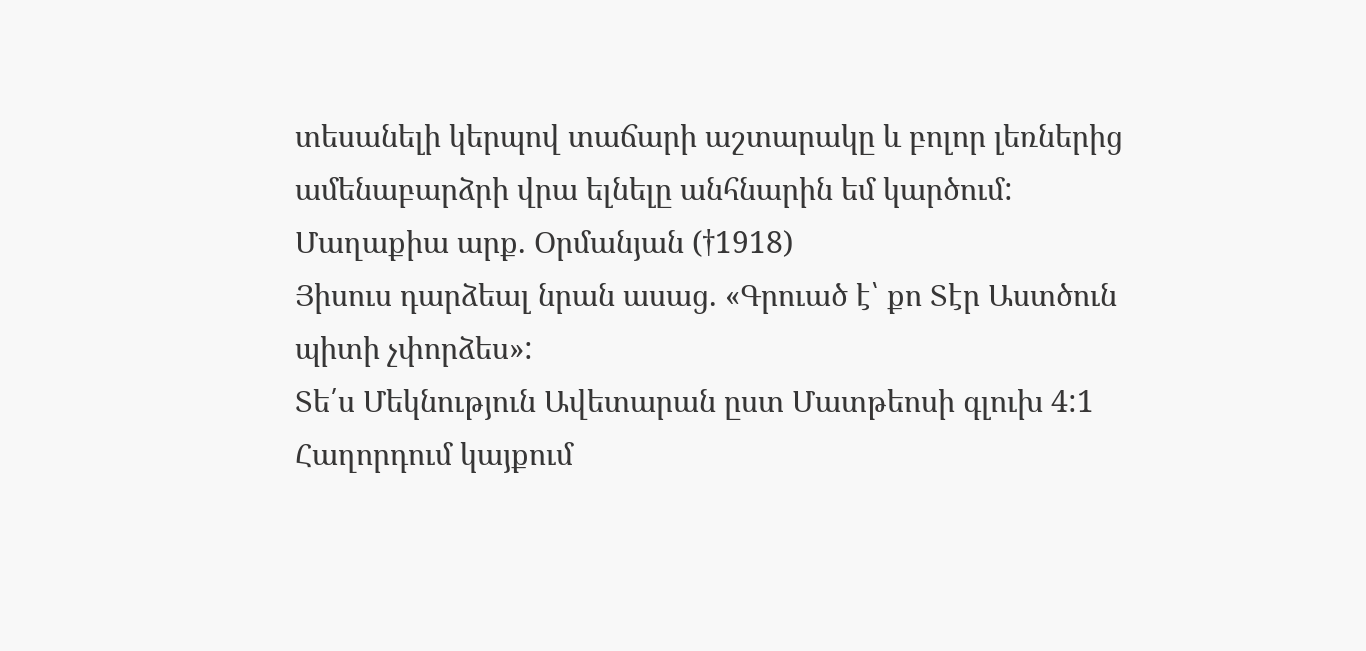տեսանելի կերպով տաճարի աշտարակը և բոլոր լեռներից ամենաբարձրի վրա ելնելը անհնարին եմ կարծում:
Մաղաքիա արք. Օրմանյան (†1918)
Յիսուս դարձեալ նրան ասաց. «Գրուած է՝ քո Տէր Աստծուն պիտի չփորձես»:
Տե՛ս Մեկնություն Ավետարան ըստ Մատթեոսի գլուխ 4:1
Հաղորդում կայքում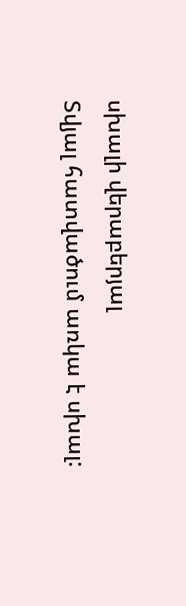սխալի վերաբերյալ
Տվյալ հատվածում առկա է սխալ: